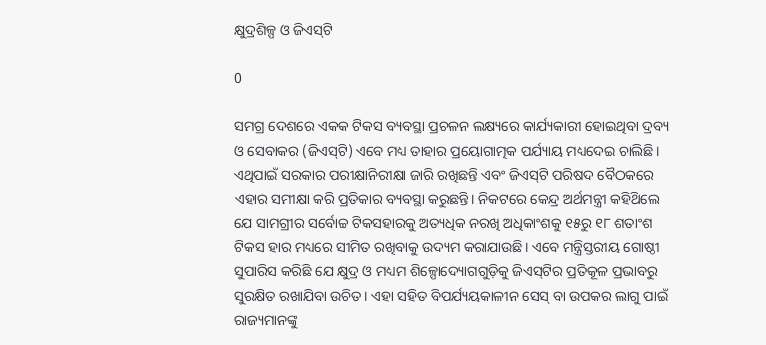କ୍ଷୁଦ୍ରଶିଳ୍ପ ଓ ଜିଏସ୍‌ଟି

0

ସମଗ୍ର ଦେଶରେ ଏକକ ଟିକସ ବ୍ୟବସ୍ଥା ପ୍ରଚଳନ ଲକ୍ଷ୍ୟରେ କାର୍ଯ୍ୟକାରୀ ହୋଇଥିବା ଦ୍ରବ୍ୟ ଓ ସେବାକର (ଜିଏସ୍‌ଟି) ଏବେ ମଧ୍ୟ ତାହାର ପ୍ରୟୋଗାତ୍ମକ ପର୍ଯ୍ୟାୟ ମଧ୍ୟଦେଇ ଚାଲିଛି। ଏଥିପାଇଁ ସରକାର ପରୀକ୍ଷାନିରୀକ୍ଷା ଜାରି ରଖିଛନ୍ତି ଏବଂ ଜିଏସ୍‌ଟି ପରିଷଦ ବୈଠକରେ ଏହାର ସମୀକ୍ଷା କରି ପ୍ରତିକାର ବ୍ୟବସ୍ଥା କରୁଛନ୍ତି। ନିକଟରେ କେନ୍ଦ୍ର ଅର୍ଥମନ୍ତ୍ରୀ କହିଥ‌ିଲେ ଯେ ସାମଗ୍ରୀର ସର୍ବୋଚ୍ଚ ଟିକସହାରକୁ ଅତ୍ୟଧିକ ନରଖି ଅଧିକାଂଶକୁ ୧୫ରୁ ୧୮ ଶତାଂଶ ଟିକସ ହାର ମଧ୍ୟରେ ସୀମିତ ରଖିବାକୁ ଉଦ୍ୟମ କରାଯାଉଛି। ଏବେ ମନ୍ତ୍ରିସ୍ତରୀୟ ଗୋଷ୍ଠୀ ସୁପାରିସ କରିଛି ଯେ କ୍ଷୁଦ୍ର ଓ ମଧ୍ୟମ ଶିଳ୍ପୋଦ୍ୟୋଗଗୁଡ଼ିକୁ ଜିଏସ୍‌ଟିର ପ୍ରତିକୂଳ ପ୍ରଭାବରୁ ସୁରକ୍ଷିତ ରଖାଯିବା ଉଚିତ। ଏହା ସହିତ ବିପର୍ଯ୍ୟୟକାଳୀନ ସେସ୍‌ ବା ଉପକର ଲାଗୁ ପାଇଁ ରାଜ୍ୟମାନଙ୍କୁ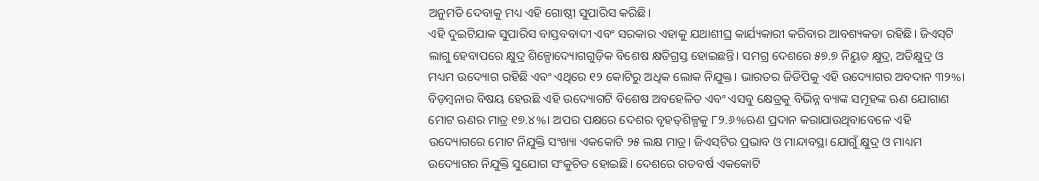ଅନୁମତି ଦେବାକୁ ମଧ୍ୟ ଏହି ଗୋଷ୍ଠୀ ସୁପାରିସ କରିଛି।
ଏହି ଦୁଇଟିଯାକ ସୁପାରିସ ବାସ୍ତବବାଦୀ ଏବଂ ସରକାର ଏହାକୁ ଯଥାଶୀଘ୍ର କାର୍ଯ୍ୟକାରୀ କରିବାର ଆବଶ୍ୟକତା ରହିଛି। ଜିଏସ୍‌ଟି ଲାଗୁ ହେବାପରେ କ୍ଷୁଦ୍ର ଶିଳ୍ପୋଦ୍ୟୋଗଗୁଡ଼ିକ ବିଶେଷ କ୍ଷତିଗ୍ରସ୍ତ ହୋଇଛନ୍ତି। ସମଗ୍ର ଦେଶରେ ୫୭.୭ ନିୟୁତ କ୍ଷୁଦ୍ର, ଅତିକ୍ଷୁଦ୍ର ଓ ମଧ୍ୟମ ଉଦ୍ୟୋଗ ରହିଛି ଏବଂ ଏଥିରେ ୧୨ କୋଟିରୁ ଅଧିକ ଲୋକ ନିଯୁକ୍ତ। ଭାରତର ଜିଡିପିକୁ ଏହି ଉଦ୍ୟୋଗର ଅବଦାନ ୩୨%। ବିଡ଼ମ୍ବନାର ବିଷୟ ହେଉଛି ଏହି ଉଦ୍ୟୋଗଟି ବିଶେଷ ଅବହେଳିତ ଏବଂ ଏସବୁ କ୍ଷେତ୍ରକୁ ବିଭିନ୍ନ ବ୍ୟାଙ୍କ ସମୂହଙ୍କ ଋଣ ଯୋଗାଣ ମୋଟ ଋଣର ମାତ୍ର ୧୭.୪%। ଅପର ପକ୍ଷରେ ଦେଶର ବୃହତ୍‌ଶିଳ୍ପକୁ ୮୨.୬%ଋଣ ପ୍ରଦାନ କରାଯାଉଥିବାବେଳେ ଏହି ଉଦ୍ୟୋଗରେ ମୋଟ ନିଯୁକ୍ତି ସଂଖ୍ୟା ଏକକୋଟି ୨୫ ଲକ୍ଷ ମାତ୍ର। ଜିଏସ୍‌ଟିର ପ୍ରଭାବ ଓ ମାନ୍ଦାବସ୍ଥା ଯୋଗୁଁ କ୍ଷୁଦ୍ର ଓ ମାଧ୍ୟମ ଉଦ୍ୟୋଗର ନିଯୁକ୍ତି ସୁଯୋଗ ସଂକୁଚିତ ହୋଇଛି। ଦେଶରେ ଗତବର୍ଷ ଏକକୋଟି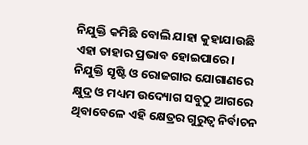ନିଯୁକ୍ତି କମିଛି ବୋଲି ଯାହା କୁହାଯାଉଛି ଏହା ତାହାର ପ୍ରଭାବ ହୋଇପାରେ।
ନିଯୁକ୍ତି ସୃଷ୍ଟି ଓ ରୋଜଗାର ଯୋଗାଣରେ କ୍ଷୁଦ୍ର ଓ ମଧ୍ୟମ ଉଦ୍ୟୋଗ ସବୁଠୁ ଆଗରେ ଥିବାବେଳେ ଏହି କ୍ଷେତ୍ରର ଗୁରୁତ୍ବ ନିର୍ବାଚନ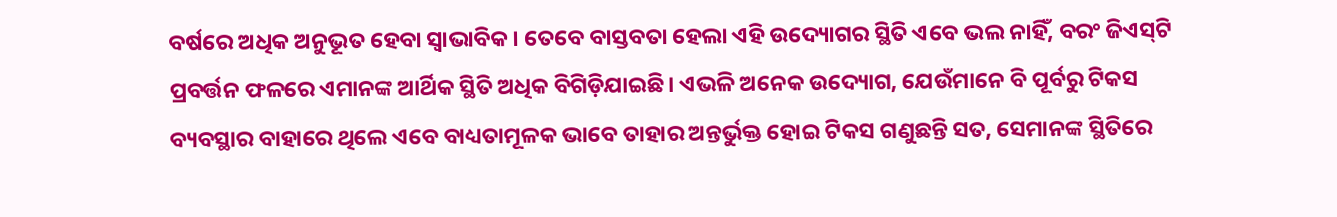ବର୍ଷରେ ଅଧିକ ଅନୁଭୂତ ହେବା ସ୍ବାଭାବିକ। ତେବେ ବାସ୍ତବତା ହେଲା ଏହି ଉଦ୍ୟୋଗର ସ୍ଥିତି ଏବେ ଭଲ ନାହିଁ, ବରଂ ଜିଏସ୍‌ଟି ପ୍ରବର୍ତ୍ତନ ଫଳରେ ଏମାନଙ୍କ ଆର୍ଥିକ ସ୍ଥିତି ଅଧିକ ବିଗିଡ଼ିଯାଇଛି। ଏଭଳି ଅନେକ ଉଦ୍ୟୋଗ, ଯେଉଁମାନେ ବି ପୂର୍ବରୁ ଟିକସ ବ୍ୟବସ୍ଥାର ବାହାରେ ଥିଲେ ଏବେ ବାଧ୍ୟତାମୂଳକ ଭାବେ ତାହାର ଅନ୍ତର୍ଭୁକ୍ତ ହୋଇ ଟିକସ ଗଣୁଛନ୍ତି ସତ, ସେମାନଙ୍କ ସ୍ଥିତିରେ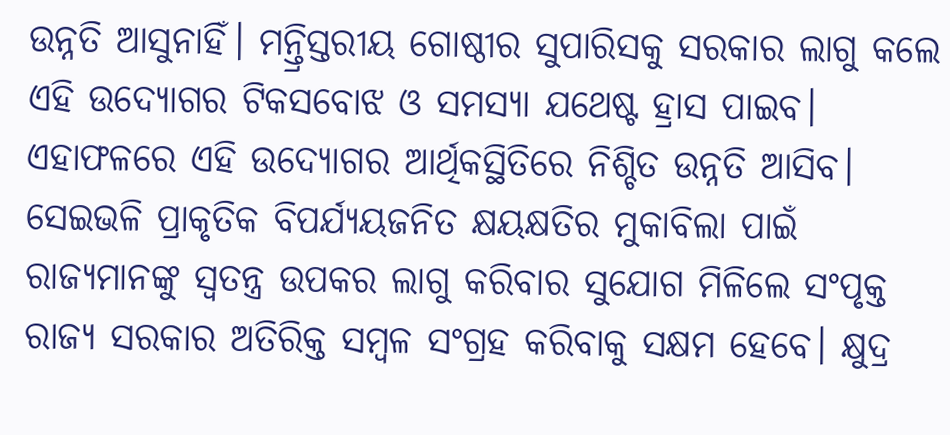ଉନ୍ନତି ଆସୁନାହିଁ। ମନ୍ତ୍ରିସ୍ତରୀୟ ଗୋଷ୍ଠୀର ସୁପାରିସକୁ ସରକାର ଲାଗୁ କଲେ ଏହି ଉଦ୍ୟୋଗର ଟିକସବୋଝ ଓ ସମସ୍ୟା ଯଥେଷ୍ଟ ହ୍ରାସ ପାଇବ। ଏହାଫଳରେ ଏହି ଉଦ୍ୟୋଗର ଆର୍ଥିକସ୍ଥିତିରେ ନିଶ୍ଚିତ ଉନ୍ନତି ଆସିବ। ସେଇଭଳି ପ୍ରାକୃତିକ ବିପର୍ଯ୍ୟୟଜନିତ କ୍ଷୟକ୍ଷତିର ମୁକାବିଲା ପାଇଁ ରାଜ୍ୟମାନଙ୍କୁ ସ୍ବତନ୍ତ୍ର ଉପକର ଲାଗୁ କରିବାର ସୁଯୋଗ ମିଳିଲେ ସଂପୃକ୍ତ ରାଜ୍ୟ ସରକାର ଅତିରିକ୍ତ ସମ୍ବଳ ସଂଗ୍ରହ କରିବାକୁ ସକ୍ଷମ ହେବେ। କ୍ଷୁଦ୍ର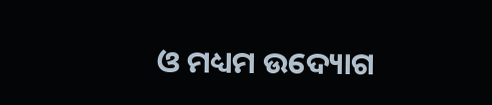ଓ ମଧ୍ୟମ ଉଦ୍ୟୋଗ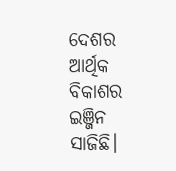ଦେଶର ଆର୍ଥିକ ବିକାଶର ଇଞ୍ଜିନ ସାଜିଛି।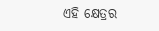ଏହି କ୍ଷେତ୍ରର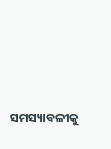ସମସ୍ୟାବଳୀକୁ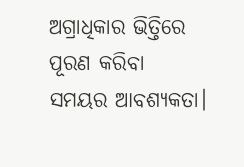ଅଗ୍ରାଧିକାର ଭିତ୍ତିରେ ପୂରଣ କରିବା ସମୟର ଆବଶ୍ୟକତା।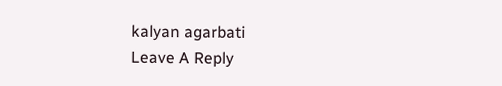kalyan agarbati
Leave A Reply